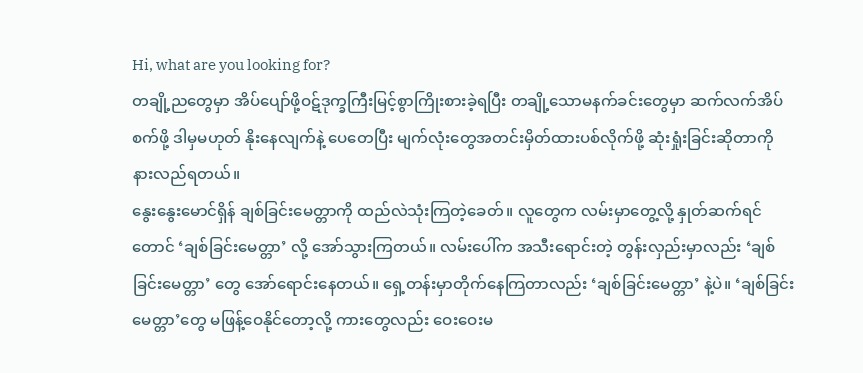Hi, what are you looking for?
တချို့ညတွေမှာ အိပ်ပျော်ဖို့ဝဋ်ဒုက္ခကြီးမြင့်စွာကြိုးစားခဲ့ရပြီး တချို့သောမနက်ခင်းတွေမှာ ဆက်လက်အိပ်စက်ဖို့ ဒါမှမဟုတ် နိုးနေလျက်နဲ့ ပေတေပြီး မျက်လုံးတွေအတင်းမှိတ်ထားပစ်လိုက်ဖို့ ဆုံးရှုံးခြင်းဆိုတာကို နားလည်ရတယ်။
နွေးနွေးမောင်ရှိန် ချစ်ခြင်းမေတ္တာကို ထည်လဲသုံးကြတဲ့ခေတ်။ လူတွေက လမ်းမှာတွေ့လို့ နှုတ်ဆက်ရင်တောင် ‘ချစ်ခြင်းမေတ္တာ’ လို့ အော်သွားကြတယ်။ လမ်းပေါ်က အသီးရောင်းတဲ့ တွန်းလှည်းမှာလည်း ‘ချစ်ခြင်းမေတ္တာ’ တွေ အော်ရောင်းနေတယ်။ ရှေ့တန်းမှာတိုက်နေကြတာလည်း ‘ချစ်ခြင်းမေတ္တာ’ နဲ့ပဲ။ ‘ချစ်ခြင်းမေတ္တာ’တွေ မဖြန့်ဝေနိုင်တော့လို့ ကားတွေလည်း ဝေးဝေးမ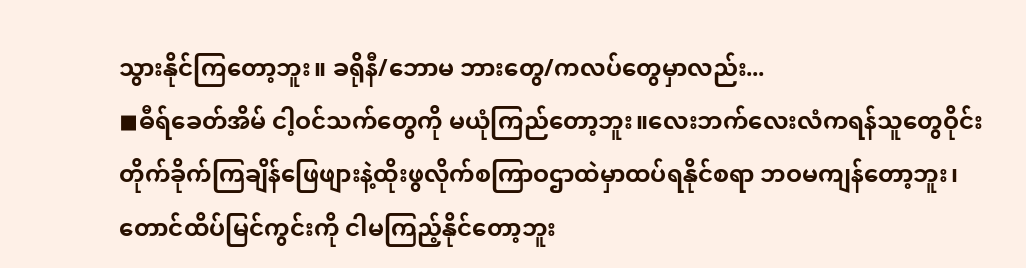သွားနိုင်ကြတော့ဘူး။ ခရိုနီ/ဘောမ ဘားတွေ/ကလပ်တွေမှာလည်း...
◼ဓီရ်ခေတ်အိမ် ငါ့ဝင်သက်တွေကို မယုံကြည်တော့ဘူး။လေးဘက်လေးလံကရန်သူတွေဝိုင်းတိုက်ခိုက်ကြချိန်ဖြေဖျားနဲ့ထိုးဖွလိုက်စကြာဝဌာထဲမှာထပ်ရနိုင်စရာ ဘဝမကျန်တော့ဘူး၊တောင်ထိပ်မြင်ကွင်းကို ငါမကြည့်နိုင်တော့ဘူး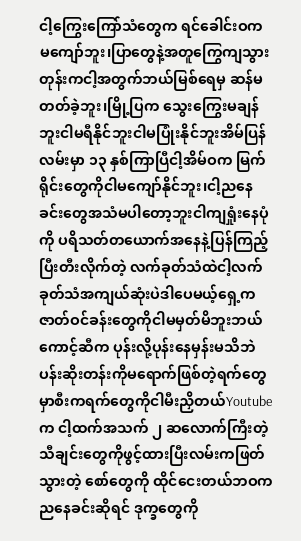ငါ့ကြွေးကြော်သံတွေက ရင်ခေါင်းဝက မကျော်ဘူး၊ပြာတွေနဲ့အတူကြွေကျသွားတုန်းကငါ့အတွက်ဘယ်မြစ်ရေမှ ဆန်မတတ်ခဲ့ဘူး၊မြို့ပြက သွေးကြွေးမချန်ဘူးငါမရီနိုင်ဘူးငါမပြုံးနိုင်ဘူးအိမ်ပြန်လမ်းမှာ ၁၃ နှစ်ကြာပြီငါ့အိမ်ဝက မြက်ရိုင်းတွေကိုငါမကျော်နိုင်ဘူး၊ငါ့ညနေခင်းတွေအသံမပါတော့ဘူးငါကျရှုံးနေပုံကို ပရိသတ်တယောက်အနေနဲ့ပြန်ကြည့်ပြီးတီးလိုက်တဲ့ လက်ခုတ်သံထဲငါ့လက်ခုတ်သံအကျယ်ဆုံးပဲဒါပေမယ့်ရှေ့ကဇာတ်ဝင်ခန်းတွေကိုငါမမှတ်မိဘူးဘယ်ကောင့်ဆီက ပုန်းလို့ပုန်းနေမှန်းမသိဘဲပန်းဆိုးတန်းကိုမရောက်ဖြစ်တဲ့ရက်တွေမှာစီးကရက်တွေကိုငါမီးညှိတယ်Youtube က ငါ့ထက်အသက် ၂ ဆလောက်ကြီးတဲ့သီချင်းတွေကိုဖွင့်ထားပြီးလမ်းကဖြတ်သွားတဲ့ စော်တွေကို ထိုင်ငေးတယ်ဘဝက ညနေခင်းဆိုရင် ဒုက္ခတွေကို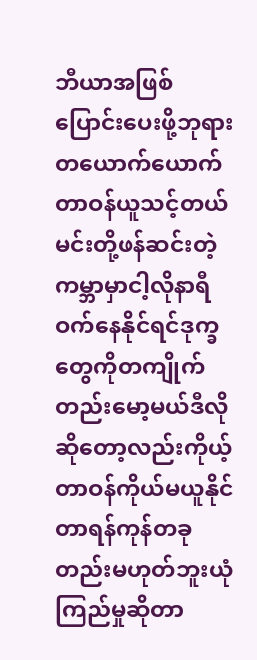ဘီယာအဖြစ်ပြောင်းပေးဖို့ဘုရားတယောက်ယောက်တာဝန်ယူသင့်တယ်မင်းတို့ဖန်ဆင်းတဲ့ကမ္ဘာမှာငါ့လိုနာရီဝက်နေနိုင်ရင်ဒုက္ခတွေကိုတကျိုက်တည်းမော့မယ်ဒီလိုဆိုတော့လည်းကိုယ့်တာဝန်ကိုယ်မယူနိုင်တာရန်ကုန်တခုတည်းမဟုတ်ဘူးယုံကြည်မှုဆိုတာ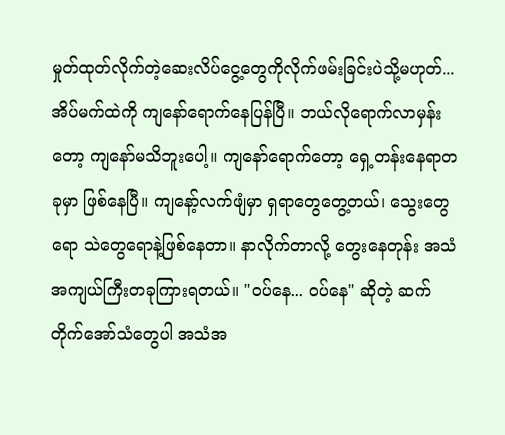မှုတ်ထုတ်လိုက်တဲ့ဆေးလိပ်ငွေ့တွေကိုလိုက်ဖမ်းခြင်းပဲသို့မဟုတ်...
အိပ်မက်ထဲကို ကျနော်ရောက်နေပြန်ပြီ။ ဘယ်လိုရောက်လာမှန်းတော့ ကျနော်မသိဘူးပေါ့။ ကျနော်ရောက်တော့ ရှေ့တန်းနေရာတခုမှာ ဖြစ်နေပြီ။ ကျနော့်လက်ဖျံမှာ ရှရာတွေတွေ့တယ်၊ သွေးတွေရော သဲတွေရောနဲ့ဖြစ်နေတာ။ နာလိုက်တာလို့ တွေးနေတုန်း အသံအကျယ်ကြီးတခုကြားရတယ်။ "ဝပ်နေ... ဝပ်နေ" ဆိုတဲ့ ဆက်တိုက်အော်သံတွေပါ အသံအ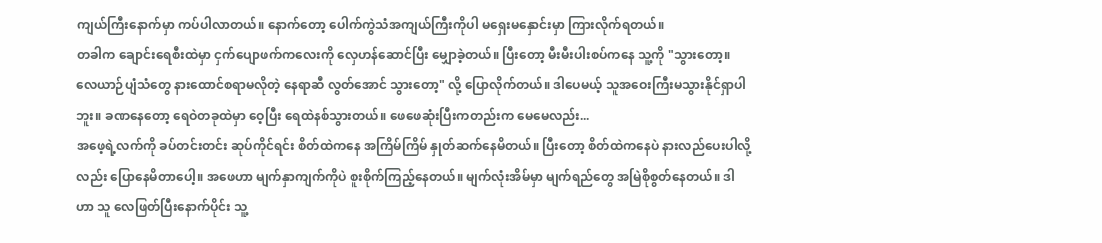ကျယ်ကြီးနောက်မှာ ကပ်ပါလာတယ်။ နောက်တော့ ပေါက်ကွဲသံအကျယ်ကြီးကိုပါ မရှေးမနှောင်းမှာ ကြားလိုက်ရတယ်။
တခါက ချောင်းရေစီးထဲမှာ ငှက်ပျောဖက်ကလေးကို လှေဟန်ဆောင်ပြီး မျှောခဲ့တယ်။ ပြီးတော့ မီးမီးပါးစပ်ကနေ သူ့ကို "သွားတော့။ လေယာဉ်ပျံသံတွေ နားထောင်စရာမလိုတဲ့ နေရာဆီ လွတ်အောင် သွားတော့" လို့ ပြောလိုက်တယ်။ ဒါပေမယ့် သူအဝေးကြီးမသွားနိုင်ရှာပါဘူး။ ခဏနေတော့ ရေဝဲတခုထဲမှာ ဝေ့ပြီး ရေထဲနစ်သွားတယ်။ ဖေဖေဆုံးပြီးကတည်းက မေမေလည်း...
အဖေ့ရဲ့လက်ကို ခပ်တင်းတင်း ဆုပ်ကိုင်ရင်း စိတ်ထဲကနေ အကြိမ်ကြိမ် နှုတ်ဆက်နေမိတယ်။ ပြီးတော့ စိတ်ထဲကနေပဲ နားလည်ပေးပါလို့လည်း ပြောနေမိတာပေါ့။ အဖေဟာ မျက်နှာကျက်ကိုပဲ စူးစိုက်ကြည့်နေတယ်။ မျက်လုံးအိမ်မှာ မျက်ရည်တွေ အမြဲစိုစွတ်နေတယ်။ ဒါဟာ သူ လေဖြတ်ပြီးနောက်ပိုင်း သူ့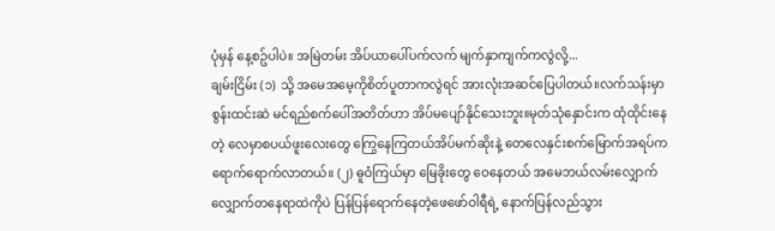ပုံမှန် နေ့စဥ်ပါပဲ။ အမြဲတမ်း အိပ်ယာပေါ်ပက်လက် မျက်နှာကျက်ကလွဲလို့...
ချမ်းငြိမ်း (၁) သို့ အမေအမေ့ကိုစိတ်ပူတာကလွဲရင် အားလုံးအဆင်ပြေပါတယ်။လက်သန်းမှာ စွန်းထင်းဆဲ မင်ရည်စက်ပေါ်အတိတ်ဟာ အိပ်မပျော်နိုင်သေးဘူး။မုတ်သုံနှောင်းက ထုံထိုင်းနေတဲ့ လေမှာစပယ်ဖူးလေးတွေ ကြွေနေကြတယ်အိပ်မက်ဆိုးနဲ့ တေလေနှင်းစက်မြောက်အရပ်က ရောက်ရောက်လာတယ်။ (၂) ဓူဝံကြယ်မှာ မြေခိုးတွေ ဝေနေတယ် အမေဘယ်လမ်းလျှောက်လျှောက်တနေရာထဲကိုပဲ ပြန်ပြန်ရောက်နေတဲ့ဖေဖော်ဝါရီရဲ့ နောက်ပြန်လည်သွား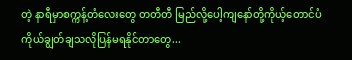တဲ့ နာရီမှာစက္ကန့်တံလေးတွေ တတီတီ မြည်လို့ပေါ့ကျနော်တို့ကိုယ့်တောင်ပံ ကိုယ်ချွတ်ချသလိုပြန်မရနိုင်တာတွေ...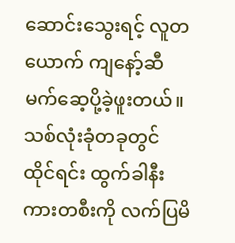ဆောင်းသွေးရင့် လူတယောက် ကျနော့်ဆီ မက်ဆေ့ပို့ခဲ့ဖူးတယ်။ သစ်လုံးခုံတခုတွင် ထိုင်ရင်း ထွက်ခါနီး ကားတစီးကို လက်ပြမိ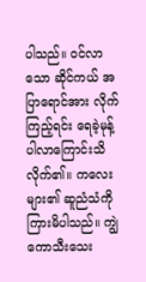ပါသည်။ ဝင်လာသော ဆိုင်ကယ် အပြာရောင်အား လိုက်ကြည့်ရင်း ရေခဲ့မုန့်ပါလာကြောင်းသိလိုက်၏။ ကလေးများ၏ ဆူညံသံကို ကြားမိပါသည်။ ကျွဲကောသီးသေး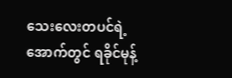သေးလေးတပင်ရဲ့အောက်တွင် ရခိုင်မုန့်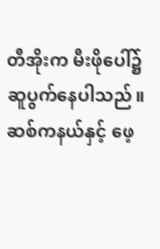တီအိုးက မီးဖိုပေါ်၌ ဆူပွက်နေပါသည်။ ဆစ်ကနယ်နှင့် ဖေ့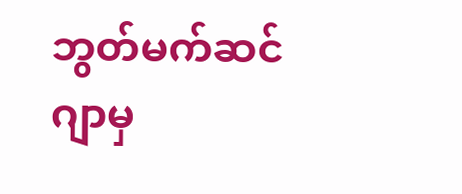ဘွတ်မက်ဆင်ဂျာမှ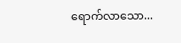ရောက်လာသော...